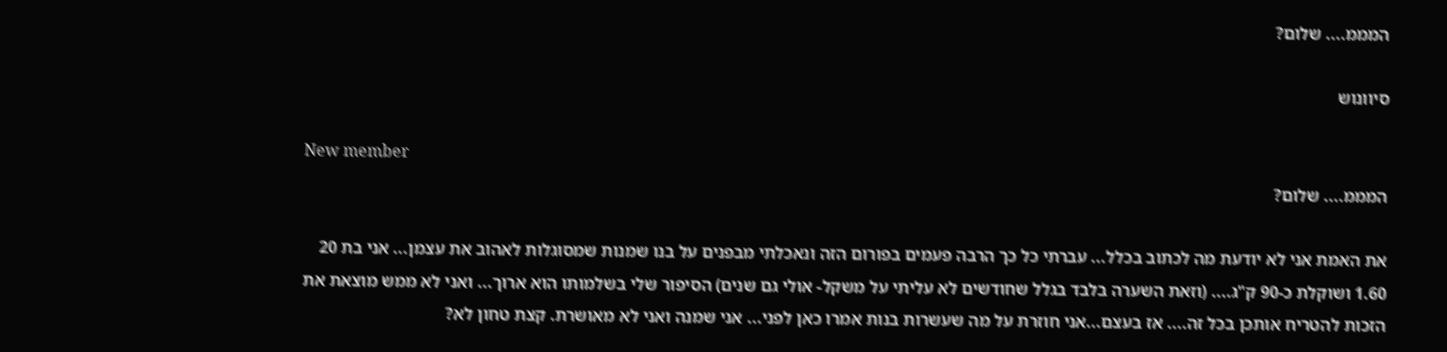המממ.... שלום?

סיוונוש

New member
המממ.... שלום?

את האמת אני לא יודעת מה לכתוב בכלל... עברתי כל כך הרבה פעמים בפורום הזה ונאכלתי מבפנים על בנו שמנות שמסוגלות לאהוב את עצמן... אני בת 20 1.60 ושוקלת כ-90 ק"ג.... (וזאת השערה בלבד בגלל שחודשים לא עליתי על משקל- אולי גם שנים) הסיפור שלי בשלמותו הוא ארוך... ואני לא ממש מוצאת את הזכות להטריח אותכן בכל זה.... אז בעצם...אני חוזרת על מה שעשרות בנות אמרו כאן לפני... אני שמנה ואני לא מאושרת. קצת טחון לא?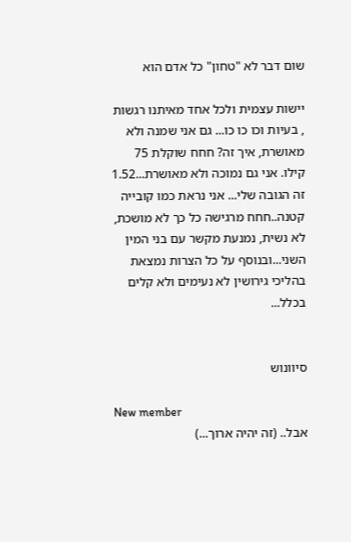שום דבר לא "טחון" כל אדם הוא

יישות עצמית ולכל אחד מאיתנו רגשות , בעיות וכו כו כו... גם אני שמנה ולא מאושרת, איך זה? חחח שוקלת 75 קילו. אני גם נמוכה ולא מאושרת...1.52 זה הגובה שלי... אני נראת כמו קובייה קטנה..חחח מרגישה כל כך לא מושכת, לא נשית, נמנעת מקשר עם בני המין השני...ובנוסף על כל הצרות נמצאת בהליכי גירושין לא נעימים ולא קלים בכלל...


סיוונוש

New member
אבל.. (זה יהיה ארוך...)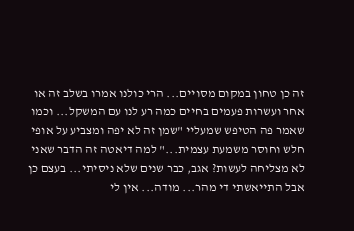זה כן טחון במקום מסויים... הרי כולנו אמרו בשלב זה או אחר ועשרות פעמים בחיים כמה רע לנו עם המשקל... וכמו שאמר פה הטיפש שמעליי "שמן זה לא יפה ומצביע על אופי חלש וחוסר משמעת עצמית..." למה דיאטה זה הדבר שאני לא מצליחה לעשות? אגב, כבר שנים שלא ניסיתי... בעצם כן אבל התייאשתי די מהר... מודה... אין לי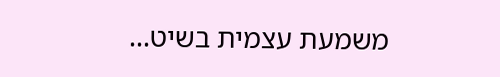משמעת עצמית בשיט...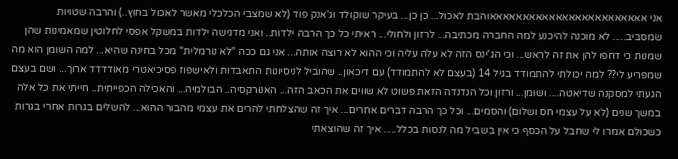אני אאאאאאאאאאאאאאאאאאאאאאאאוהבת לאכול... כן כן... בעיקר שוקולד וג'אנק פוד (לא שמצבי הכלכלי מאשר לאכול בחוץ..) והרבה שטויות שמסביב..... לא מוכנה להיכנע למה החברה מכתיבה... לרזון ולחולי... ראיתי כל כך הרבה ילדות.. ואני מדגישה ילדות במשקל אפסי לחלוטין שמאמינות שהן שמנות כי דחפו להן את זה לראש... וכי הג'ינס הזה לא עלה עליה וכי ההוא לא רוצה אותה... אני גם ככה "לא נורמלית" מכל בחינה שהיא... למה השומן הוא מה שמפריע לי?? למה יכולתי להתמודד בגיל 14 (בעצם לא להתמודד) עם דיכאון.. שהוביל לניסיונות התאבדות ולאישפוז פסיכיאטרי מאודדדד ארוך... ושם בעצם הגעתי למסקנה שדיאטה.... ושומן... ורזון וכל הנדנדה הזאת פשוט לא שווים את הכאב הזה... האנורקסיה.. הבולמיה... והאכילה הכפייתית.. חייתי את כל אלה במשך שנים (לא על עצמי חס ושלום) והסמים... וכל כך הרבה דברים אחרים... איך זה שהצלחתי להרים את עצמי מהבור ההוא... להשלים בגרות אחרי בגרות כשכולם אמרו לי שחבל על הכסף כי אין בשביל מה לנסות בכלל..... איך זה שהוצאתי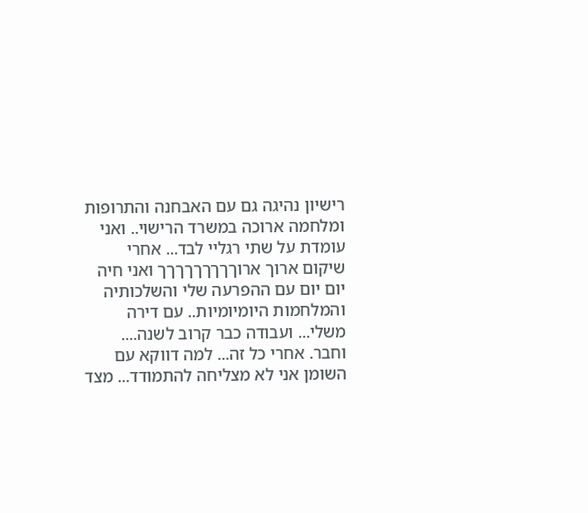רישיון נהיגה גם עם האבחנה והתרופות ומלחמה ארוכה במשרד הרישוי.. ואני עומדת על שתי רגליי לבד... אחרי שיקום ארוך ארוךךךךךךךךך ואני חיה יום יום עם ההפרעה שלי והשלכותיה והמלחמות היומיומיות.. עם דירה משלי... ועבודה כבר קרוב לשנה.... וחבר. אחרי כל זה... למה דווקא עם השומן אני לא מצליחה להתמודד... מצד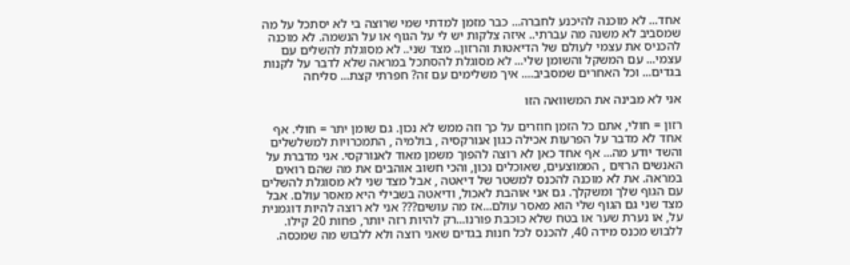אחד... לא מוכנה להיכנע לחברה... כבר מזמן למדתי שמי שרוצה בי לא יסתכל על מה שמסביב לא משנה מה עברתי.. איזה צלקות יש לי על הגוף או על הנשמה. לא מוכנה להכניס את עצמי לעולם של הדיאטות והרזון.. מצד שני.. לא מסוגלת להשלים עם עצמי... עם המשקל והשומן שלי... לא מסוגלת להסתכל במראה שלא לדבר על לקנות בגדים... וכל האחרים שמסביב.... איך משלימים עם זה? חפרתי קצת... סליחה

אני לא מבינה את המשוואה הזו

רזון = חולי, אתם כל הזמן חוזרים על כך וזה ממש לא נכון. גם שומן יתר = חולי. אף אחד לא מדבר על הפרעות אכילה כגון אנורקסיה , בולמיה , התמכרויות למשלשלים והשד יודע מה... אף אחד כאן לא רוצה להפוך משמן מאוד לאנורקסי. אני מדברת על האנשים הרזים , הממוצעים, שאוכלים נכון, והכי חשוב אוהבים את מה שהם רואים במראה. את לא מוכנה להכנס למשטר של דיאטה , אבל מצד שני לא מסוגלת להשלים עם הגוף שלך ומשקלך. גם אני אוהבת לאכול, ודיאטה בשבילי היא מאסר עולם. אבל מצד שני גם הגוף שלי הוא מאסר עולם...אז מה עושים??? אני לא רוצה להיות דוגמנית על, או נערת שער או בטח שלא כוכבת פורנו...רק להיות רזה יותר, פחות 20 קילו. ללבוש מכנס מידה 40, להכנס לכל חנות בגדים שאני רוצה ולא ללבוש מה שמכסה.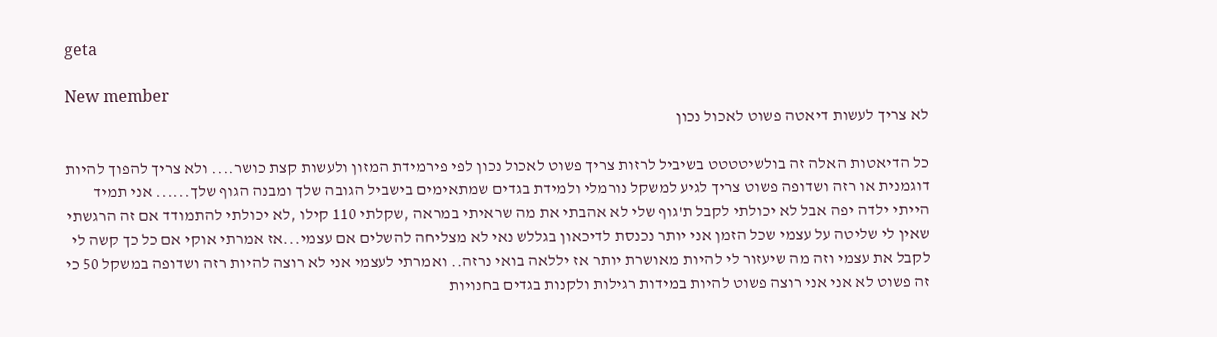geta

New member
לא צריך לעשות דיאטה פשוט לאכול נכון

כל הדיאטות האלה זה בולשיטטטט בשיביל לרזות צריך פשוט לאכול נכון לפי פירמידת המזון ולעשות קצת כושר.... ולא צריך להפוך להיות דוגמנית או רזה ושדופה פשוט צריך לגיע למשקל נורמלי ולמידת בגדים שמתאימים בישביל הגובה שלך ומבנה הגוף שלך...... אני תמיד הייתי ילדה יפה אבל לא יכולתי לקבל ת'גוף שלי לא אהבתי את מה שראיתי במראה ,שקלתי 110 קילו ,לא יכולתי להתמודד אם זה הרגשתי שאין לי שליטה על עצמי שכל הזמן אני יותר נכנסת לדיכאון בגללש נאי לא מצליחה להשלים אם עצמי...אז אמרתי אוקי אם כל כך קשה לי לקבל את עצמי וזה מה שיעזור לי להיות מאושרת יותר אז יללאה בואי נרזה.. ואמרתי לעצמי אני לא רוצה להיות רזה ושדופה במשקל 50 כי זה פשוט לא אני אני רוצה פשוט להיות במידות רגילות ולקנות בגדים בחנויות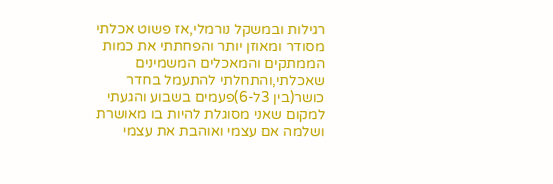רגילות ובמשקל נורמלי,אז פשוט אכלתי מסודר ומאוזן יותר והפחתתי את כמות הממתקים והמאכלים המשמינים שאכלתי,והתחלתי להתעמל בחדר כושר(בין 3ל-6)פעמים בשבוע והגעתי למקום שאני מסוגלת להיות בו מאושרת ושלמה אם עצמי ואוהבת את עצמי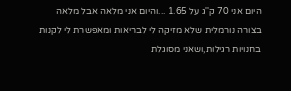היום אני 70 ק''ג על 1.65 ...והיום אני מלאה אבל מלאה בצורה נורמלית שלא מזיקה לי לבריאות ומאפשרת לי לקנות בחנויות רגילות,ושאני מסוגלת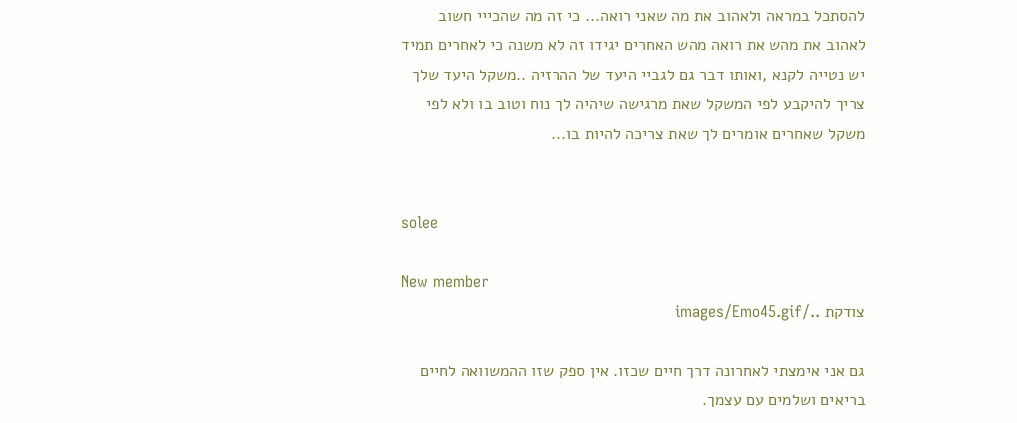להסתכל במראה ולאהוב את מה שאני רואה... כי זה מה שהכייי חשוב לאהוב את מהש את רואה מהש האחרים יגידו זה לא משנה כי לאחרים תמיד יש נטייה לקנא ,ואותו דבר גם לגביי היעד של ההרזיה ..משקל היעד שלך צריך להיקבע לפי המשקל שאת מרגישה שיהיה לך נוח וטוב בו ולא לפי משקל שאחרים אומרים לך שאת צריכה להיות בו...


solee

New member
צודקת ../images/Emo45.gif

גם אני אימצתי לאחרונה דרך חיים שכזו. אין ספק שזו ההמשוואה לחיים בריאים ושלמים עם עצמך.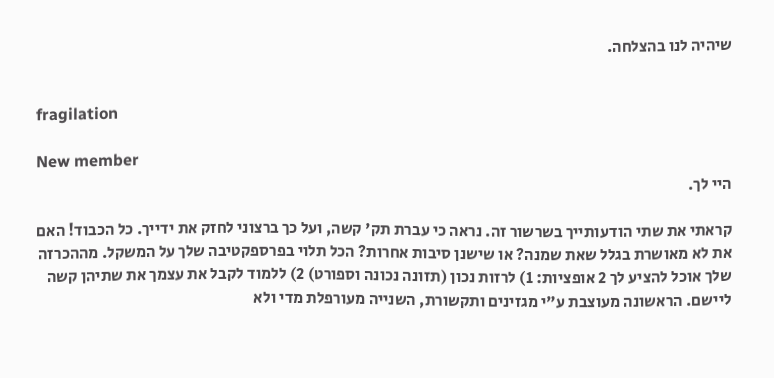שיהיה לנו בהצלחה.


fragilation

New member
היי לך.

קראתי את שתי הודעותייך בשרשור זה. נראה כי עברת תק' קשה, ועל כך ברצוני לחזק את ידייך. כל הכבוד! האם את לא מאושרת בגלל שאת שמנה? או שישנן סיבות אחרות? הכל תלוי בפרספקטיבה שלך על המשקל. מההכרזה שלך אוכל להציע לך 2 אופציות: 1) לרזות נכון (תזונה נכונה וספורט) 2) ללמוד לקבל את עצמך את שתיהן קשה ליישם. הראשונה מעוצבת ע"י מגזינים ותקשורת, השנייה מעורפלת מדי ולא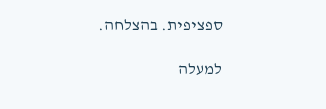ספציפית. בהצלחה.

למעלה